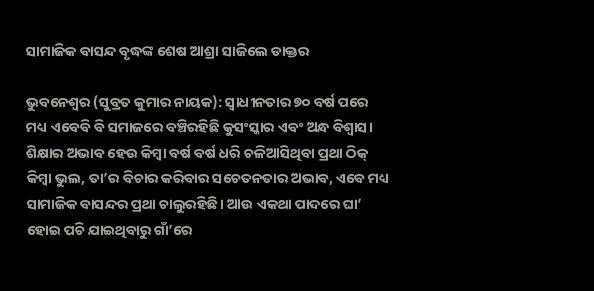ସାମାଜିକ ବାସନ୍ଦ ବୃଦ୍ଧଙ୍କ ଶେଷ ଆଶ୍ରା ସାଜିଲେ ଡାକ୍ତର

ଭୁବନେଶ୍ୱର (ସୁବ୍ରତ କୁମାର ନାୟକ): ସ୍ୱାଧୀନତାର ୭୦ ବର୍ଷ ପରେ ମଧ୍ୟ ଏବେବି ବି ସମାଜରେ ବଞ୍ଚିରହିଛି କୁସଂସ୍କାର ଏବଂ ଅନ୍ଧ ବିଶ୍ୱାସ। ଶିକ୍ଷାର ଅଭାବ ହେଉ କିମ୍ବା ବର୍ଷ ବର୍ଷ ଧରି ଚଳିଆସିଥିବା ପ୍ରଥା ଠିକ୍‌ କିମ୍ବା ଭୁଲ, ତା’ର ବିଚାର କରିବାର ସଚେତନତାର ଅଭାବ, ଏବେ ମଧ୍ୟ ସାମାଜିକ ବାସନ୍ଦର ପ୍ରଥା ଚାଲୁରହିଛି। ଆଉ ଏକଥା ପାଦରେ ଘା’ ହୋଇ ପଚି ଯାଇଥିବାରୁ ଗାଁ’ରେ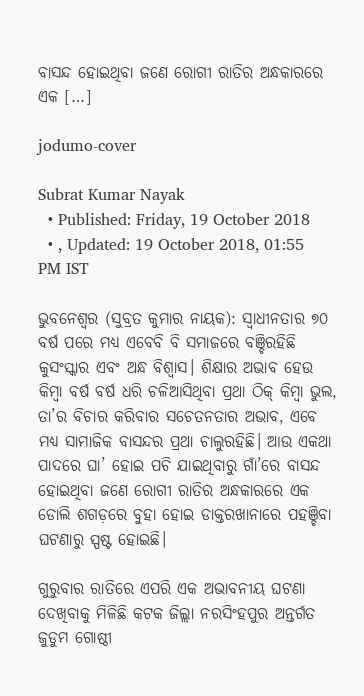ବାସନ୍ଦ ହୋଇଥିବା ଜଣେ ରୋଗୀ ରାତିର ଅନ୍ଧକାରରେ ଏକ […]

jodumo-cover

Subrat Kumar Nayak
  • Published: Friday, 19 October 2018
  • , Updated: 19 October 2018, 01:55 PM IST

ଭୁବନେଶ୍ୱର (ସୁବ୍ରତ କୁମାର ନାୟକ): ସ୍ୱାଧୀନତାର ୭୦ ବର୍ଷ ପରେ ମଧ୍ୟ ଏବେବି ବି ସମାଜରେ ବଞ୍ଚିରହିଛି କୁସଂସ୍କାର ଏବଂ ଅନ୍ଧ ବିଶ୍ୱାସ। ଶିକ୍ଷାର ଅଭାବ ହେଉ କିମ୍ବା ବର୍ଷ ବର୍ଷ ଧରି ଚଳିଆସିଥିବା ପ୍ରଥା ଠିକ୍‌ କିମ୍ବା ଭୁଲ, ତା’ର ବିଚାର କରିବାର ସଚେତନତାର ଅଭାବ, ଏବେ ମଧ୍ୟ ସାମାଜିକ ବାସନ୍ଦର ପ୍ରଥା ଚାଲୁରହିଛି। ଆଉ ଏକଥା ପାଦରେ ଘା’ ହୋଇ ପଚି ଯାଇଥିବାରୁ ଗାଁ’ରେ ବାସନ୍ଦ ହୋଇଥିବା ଜଣେ ରୋଗୀ ରାତିର ଅନ୍ଧକାରରେ ଏକ ଡୋଲି ଶଗଡ଼ରେ ବୁହା ହୋଇ ଡାକ୍ତରଖାନାରେ ପହଞ୍ଚିବା ଘଟଣାରୁ ସ୍ପଷ୍ଟ ହୋଇଛି।

ଗୁରୁବାର ରାତିରେ ଏପରି ଏକ ଅଭାବନୀୟ ଘଟଣା ଦେଖିବାକୁ ମିଳିଛି କଟକ ଜିଲ୍ଲା ନରସିଂହପୁର ଅନ୍ତର୍ଗତ ଜୁଡୁମ ଗୋଷ୍ଠୀ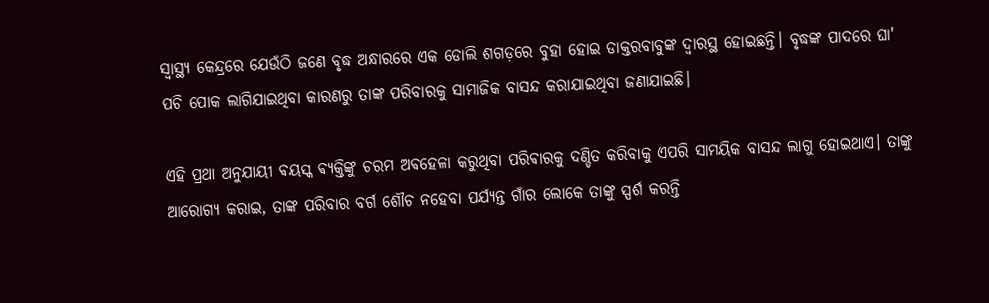ସ୍ୱାସ୍ଥ୍ୟ କେନ୍ଦ୍ରରେ ଯେଉଁଠି ଜଣେ ବୃଦ୍ଧ ଅନ୍ଧାରରେ ଏକ ଡୋଲି ଶଗଡ଼ରେ ବୁହା ହୋଇ ଡାକ୍ତରବାବୁଙ୍କ ଦ୍ଵାରସ୍ଥ ହୋଇଛନ୍ତି। ବୃଦ୍ଧଙ୍କ ପାଦରେ ଘା' ପଚି ପୋକ ଲାଗିଯାଇଥିବା କାରଣରୁ ତାଙ୍କ ପରିବାରକୁ ସାମାଜିକ ବାସନ୍ଦ କରାଯାଇଥିବା ଜଣାଯାଇଛି।

ଏହି ପ୍ରଥା ଅନୁଯାୟୀ ଵୟସ୍କ ଵ୍ୟକ୍ତିଙ୍କୁ ଚରମ ଅଵହେଳା କରୁଥିବା ପରିଵାରକୁ ଦଣ୍ଡିତ କରିବାକୁ ଏପରି ସାମୟିକ ବାସନ୍ଦ ଲାଗୁ ହୋଇଥାଏ। ତାଙ୍କୁ ଆରୋଗ୍ୟ କରାଇ, ତାଙ୍କ ପରିବାର ବର୍ଗ ଶୌଚ ନହେବା ପର୍ଯ୍ୟନ୍ତ ଗାଁର ଲୋକେ ତାଙ୍କୁ ସ୍ପର୍ଶ କରନ୍ତି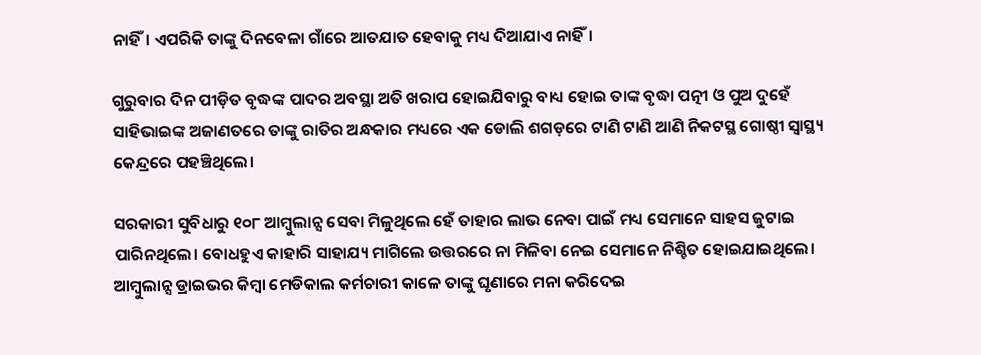ନାହିଁ। ଏପରିକି ତାଙ୍କୁ ଦିନବେଳା ଗାଁରେ ଆତଯାତ ହେବାକୁ ମଧ୍ୟ ଦିଆଯାଏ ନାହିଁ।

ଗୁରୁବାର ଦିନ ପୀଡ଼ିତ ବୃଦ୍ଧଙ୍କ ପାଦର ଅବସ୍ଥା ଅତି ଖରାପ ହୋଇଯିବାରୁ ବାଧ୍ୟ ହୋଇ ତାଙ୍କ ବୃଦ୍ଧା ପତ୍ନୀ ଓ ପୁଅ ଦୁହେଁ ସାହିଭାଇଙ୍କ ଅଜାଣତରେ ତାଙ୍କୁ ରାତିର ଅନ୍ଧକାର ମଧ୍ୟରେ ଏକ ଡୋଲି ଶଗଡ଼ରେ ଟାଣି ଟାଣି ଆଣି ନିକଟସ୍ଥ ଗୋଷ୍ଠୀ ସ୍ୱାସ୍ଥ୍ୟ କେନ୍ଦ୍ରରେ ପହଞ୍ଚିଥିଲେ।

ସରକାରୀ ସୁବିଧାରୁ ୧୦୮ ଆମ୍ବୁଲାନ୍ସ ସେବା ମିଳୁଥିଲେ ହେଁ ତାହାର ଲାଭ ନେବା ପାଇଁ ମଧ୍ୟ ସେମାନେ ସାହସ ଜୁଟାଇ ପାରିନଥିଲେ। ବୋଧହୁଏ କାହାରି ସାହାଯ୍ୟ ମାଗିଲେ ଉତ୍ତରରେ ନା ମିଳିବା ନେଇ ସେମାନେ ନିଶ୍ଚିତ ହୋଇଯାଇଥିଲେ। ଆମ୍ବୁଲାନ୍ସ ଡ୍ରାଇଭର କିମ୍ବା ମେଡିକାଲ କର୍ମଚାରୀ କାଳେ ତାଙ୍କୁ ଘୃଣାରେ ମନା କରିଦେଇ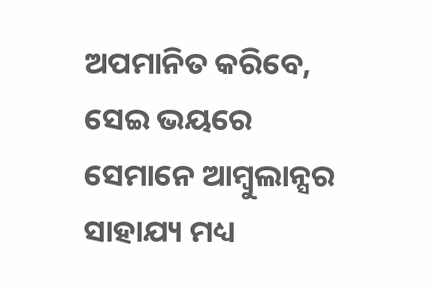ଅପମାନିତ କରିବେ, ସେଇ ଭୟରେ ସେମାନେ ଆମ୍ବୁଲାନ୍ସର ସାହାଯ୍ୟ ମଧ୍ୟ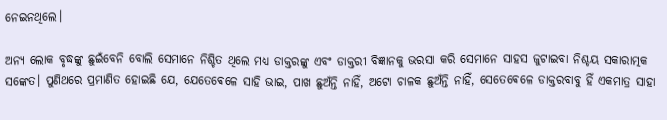ନେଇନଥିଲେ।

ଅନ୍ୟ ଲୋକ ବୃଦ୍ଧଙ୍କୁ ଛୁଇଁବେନି ବୋଲି ସେମାନେ ନିଶ୍ଚିତ ଥିଲେ ମଧ୍ୟ ଡାକ୍ତରଙ୍କୁ ଏବଂ ଡାକ୍ତରୀ ବିଜ୍ଞାନକୁ ଭରସା କରି ସେମାନେ ସାହସ ଜୁଟାଇବା ନିଶ୍ଚୟ ସକାରାତ୍ମକ ସଙ୍କେତ। ପୁଣିଥରେ ପ୍ରମାଣିତ ହୋଇଛି ଯେ, ଯେତେଵେଳେ ସାହି ଭାଇ, ପାଖ ଛୁଅଁନ୍ତି ନାହିଁ, ଅଟୋ ଚାଳକ ଛୁଅଁନ୍ତି ନାହିଁ, ସେତେଵେଳେ ଡାକ୍ତରବାବୁ ହିଁ ଏକମାତ୍ର ସାହା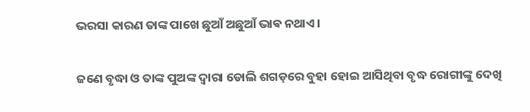ଭରସା କାରଣ ତାଙ୍କ ପାଖେ ଛୁଆଁ ଅଛୁଆଁ ଭାଵ ନଥାଏ।

ଜଣେ ବୃଦ୍ଧା ଓ ତାଙ୍କ ପୁଅଙ୍କ ଦ୍ଵାରା ଡୋଲି ଶଗଡ଼ରେ ବୁହା ହୋଇ ଆସିଥିବା ବୃଦ୍ଧ ରୋଗୀଙ୍କୁ ଦେଖି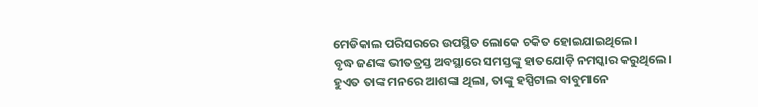ମେଡିକାଲ ପରିସରରେ ଉପସ୍ଥିତ ଲୋକେ ଚକିତ ହୋଇଯାଇଥିଲେ।
ବୃଦ୍ଧ ଜଣଙ୍କ ଭୀତତ୍ରସ୍ତ ଅବସ୍ଥାରେ ସମସ୍ତଙ୍କୁ ହାତଯୋଡ଼ି ନମସ୍କାର କରୁଥିଲେ। ହୁଏତ ତାଙ୍କ ମନରେ ଆଶଙ୍କା ଥିଲା, ତାଙ୍କୁ ହସ୍ପିଟାଲ ବାବୁମାନେ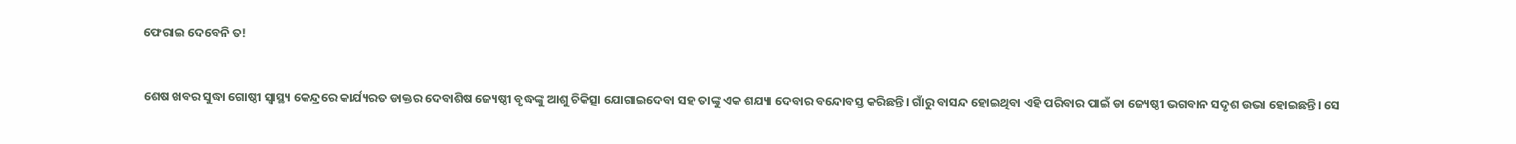ଫେରାଇ ଦେବେନି ତ!


ଶେଷ ଖବର ସୁଦ୍ଧା ଗୋଷ୍ଠୀ ସ୍ୱାସ୍ଥ୍ୟ କେନ୍ଦ୍ରରେ କାର୍ଯ୍ୟରତ ଡାକ୍ତର ଦେବାଶିଷ ଜ୍ୟେଷ୍ଠୀ ବୃଦ୍ଧଙ୍କୁ ଆଶୁ ଚିକିତ୍ସା ଯୋଗାଇଦେବା ସହ ତାଙ୍କୁ ଏକ ଶଯ୍ୟା ଦେବାର ବନ୍ଦୋବସ୍ତ କରିଛନ୍ତି। ଗାଁରୁ ବାସନ୍ଦ ହୋଇଥିବା ଏହି ପରିବାର ପାଇଁ ଡା ଜ୍ୟେଷ୍ଠୀ ଭଗବାନ ସଦୃଶ ଉଭା ହୋଇଛନ୍ତି। ସେ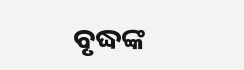ବୃଦ୍ଧଙ୍କ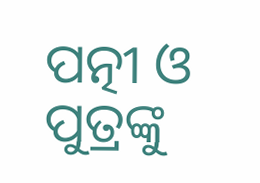ପତ୍ନୀ ଓ ପୁତ୍ରଙ୍କୁ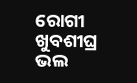ରୋଗୀ ଖୁବଶୀଘ୍ର ଭଲ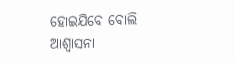ହୋଇଯିବେ ବୋଲି ଆଶ୍ୱାସନା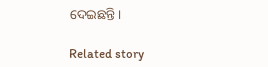ଦେଇଛନ୍ତି।

Related story